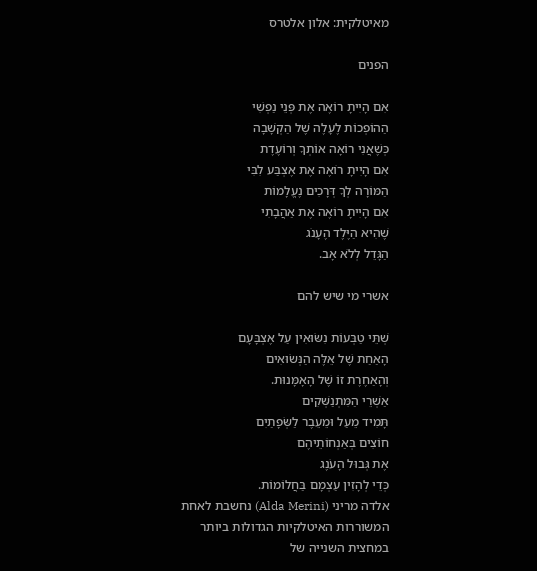מאיטלקית: אלון אלטרס

הפנים

אִם הָיִיתָ רוֹאֶה אֶת פְּנֵי נַפְשִׁי
הַהוֹפְכוֹת לֶעָלֶה שֶׁל הַקְשָׁבָה
כְּשֶׁאֲנִי רוֹאָה אוֹתְךָ וְרוֹעֶדֶת
אִם הָיִיתָ רוֹאֶה אֶת אֶצְבַּע לִבִּי
הַמּוֹרָה לְךָ דְּרָכִים נֶעֱלָמוֹת
אִם הָיִיתָ רוֹאֶה אֶת אַהֲבָתִי
שֶׁהִיא הַיֶּלֶד הֶעָנֹג
הַגָּדֵל לְלֹא אָב.

אשרי מי שיש להם

שְׁתֵּי טַבְּעוֹת נִשּׂוּאִין עַל אֶצְבָּעָם
הָאַחַת שֶׁל אֵלֶּה הַנְּשׂוּאִים
וְהָאַחֶרֶת זוֹ שֶׁל הָאָמָּנוּת.
אַשְׁרֵי הַמִּתְנַשְּׁקִים
תָּמִיד מֵעַל וּמֵעֵבֶר לַשְּׂפָתַיִם
חוֹצִים בְּאַנְחוֹתֵיהֶם
אֶת גְּבוּל הָעֹנֶג
כְּדֵי לְהָזִין עַצְמָם בַּחֲלוֹמוֹת.
אלדה מריני (Alda Merini) נחשבת לאחת המשוררות האיטלקיות הגדולות ביותר במחצית השנייה של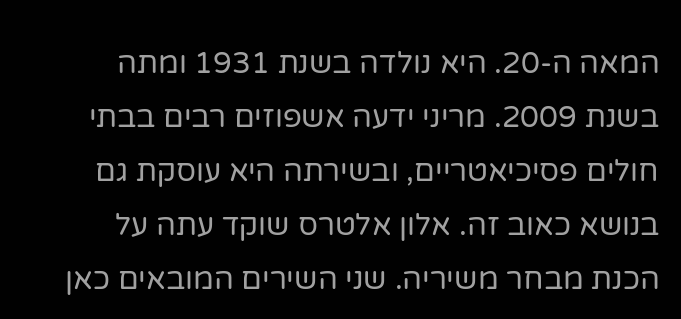המאה ה-20. היא נולדה בשנת 1931 ומתה בשנת 2009. מריני ידעה אשפוזים רבים בבתי חולים פסיכיאטריים, ובשירתה היא עוסקת גם בנושא כאוב זה. אלון אלטרס שוקד עתה על הכנת מבחר משיריה. שני השירים המובאים כאן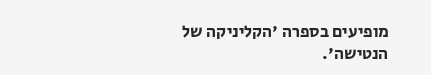מופיעים בספרה 'הקליניקה של הנטישה'.